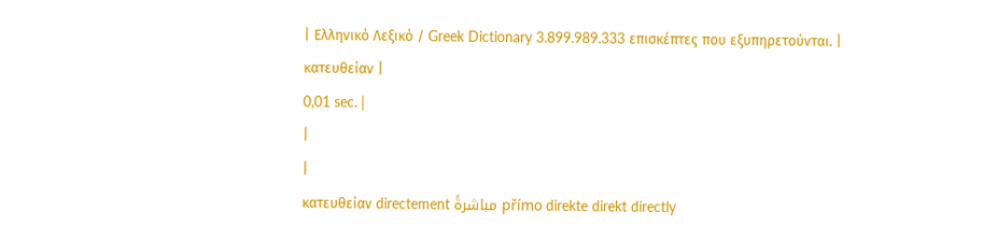| Ελληνικό Λεξικό / Greek Dictionary 3.899.989.333 επισκέπτες που εξυπηρετούνται. |
κατευθείαν |
0,01 sec. |
|
|
κατευθείαν directement مباشرةً přímo direkte direkt directly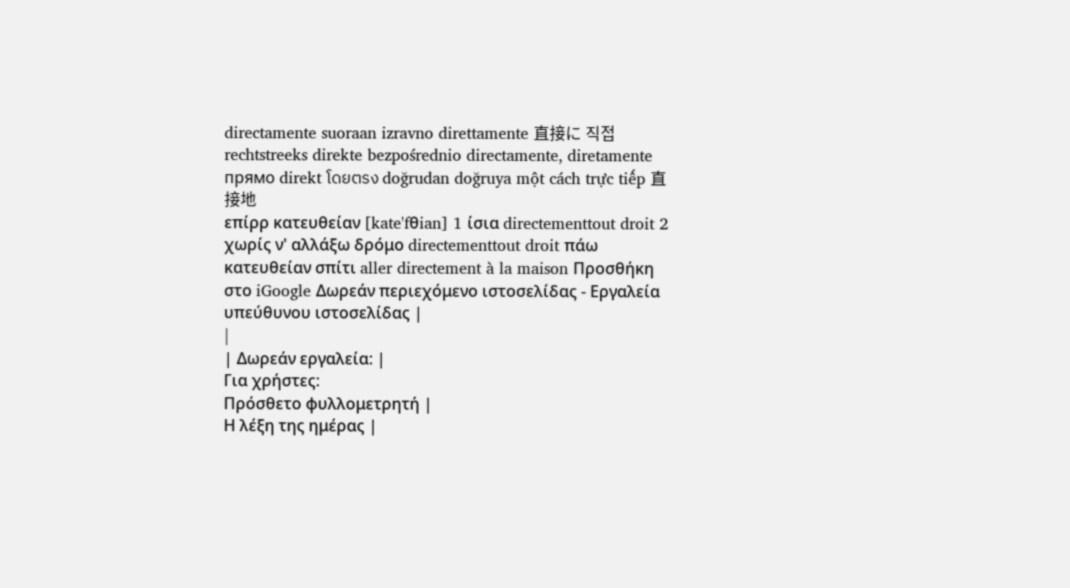directamente suoraan izravno direttamente 直接に 직접 rechtstreeks direkte bezpośrednio directamente, diretamente прямо direkt โดยตรง doğrudan doğruya một cách trực tiếp 直接地
επίρρ κατευθείαν [kate'fθian] 1 ίσια directementtout droit 2 χωρίς ν' αλλάξω δρόμο directementtout droit πάω κατευθείαν σπίτι aller directement à la maison Προσθήκη στο iGoogle Δωρεάν περιεχόμενο ιστοσελίδας - Εργαλεία υπεύθυνου ιστοσελίδας |
|
| Δωρεάν εργαλεία: |
Για χρήστες:
Πρόσθετο φυλλομετρητή |
Η λέξη της ημέρας |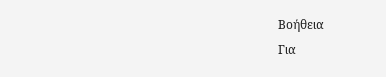Βοήθεια
Για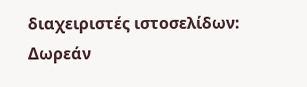διαχειριστές ιστοσελίδων: Δωρεάν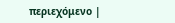περιεχόμενο |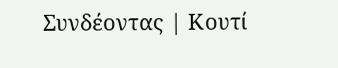Συνδέοντας | Κουτί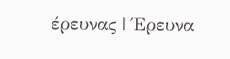έρευνας | Έρευνα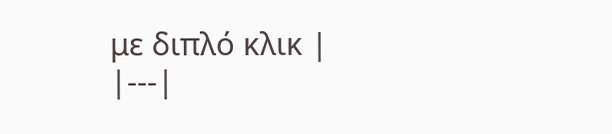με διπλό κλικ |
|---|